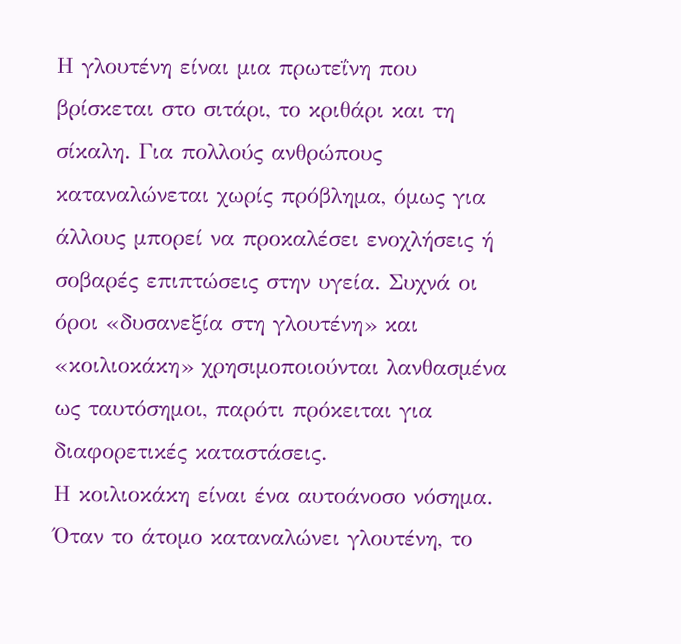Η γλουτένη είναι μια πρωτεΐνη που βρίσκεται στο σιτάρι, το κριθάρι και τη σίκαλη. Για πολλούς ανθρώπους καταναλώνεται χωρίς πρόβλημα, όμως για άλλους μπορεί να προκαλέσει ενοχλήσεις ή σοβαρές επιπτώσεις στην υγεία. Συχνά οι όροι «δυσανεξία στη γλουτένη» και «κοιλιοκάκη» χρησιμοποιούνται λανθασμένα ως ταυτόσημοι, παρότι πρόκειται για διαφορετικές καταστάσεις.
Η κοιλιοκάκη είναι ένα αυτοάνοσο νόσημα. Όταν το άτομο καταναλώνει γλουτένη, το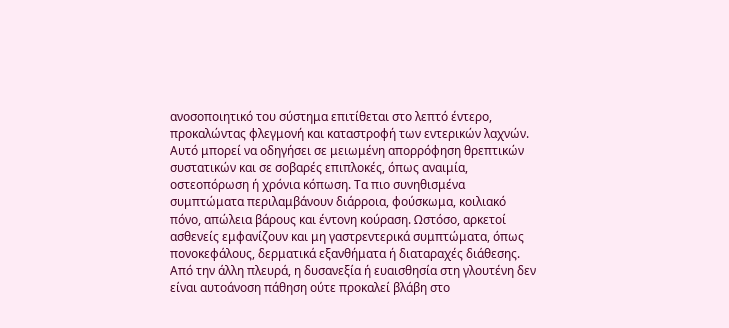ανοσοποιητικό του σύστημα επιτίθεται στο λεπτό έντερο, προκαλώντας φλεγμονή και καταστροφή των εντερικών λαχνών. Αυτό μπορεί να οδηγήσει σε μειωμένη απορρόφηση θρεπτικών συστατικών και σε σοβαρές επιπλοκές, όπως αναιμία, οστεοπόρωση ή χρόνια κόπωση. Τα πιο συνηθισμένα συμπτώματα περιλαμβάνουν διάρροια, φούσκωμα, κοιλιακό πόνο, απώλεια βάρους και έντονη κούραση. Ωστόσο, αρκετοί ασθενείς εμφανίζουν και μη γαστρεντερικά συμπτώματα, όπως πονοκεφάλους, δερματικά εξανθήματα ή διαταραχές διάθεσης.
Από την άλλη πλευρά, η δυσανεξία ή ευαισθησία στη γλουτένη δεν είναι αυτοάνοση πάθηση ούτε προκαλεί βλάβη στο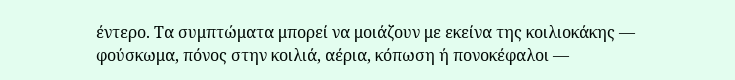έντερο. Τα συμπτώματα μπορεί να μοιάζουν με εκείνα της κοιλιοκάκης — φούσκωμα, πόνος στην κοιλιά, αέρια, κόπωση ή πονοκέφαλοι —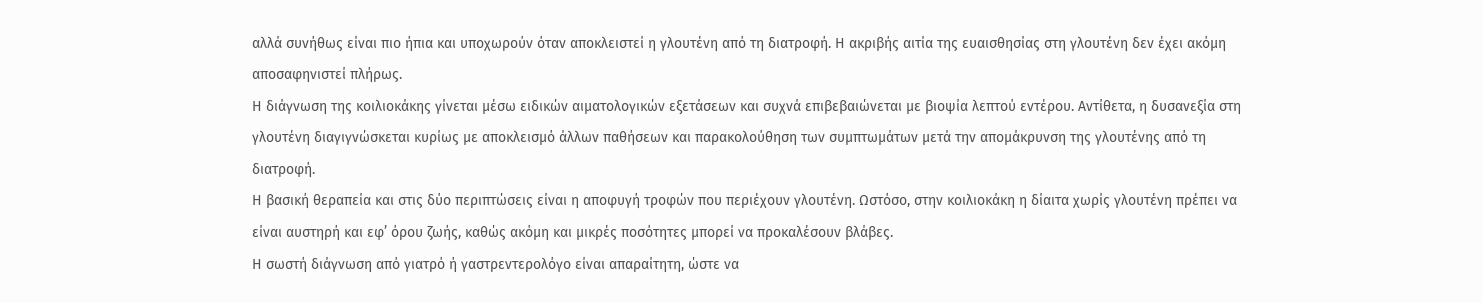αλλά συνήθως είναι πιο ήπια και υποχωρούν όταν αποκλειστεί η γλουτένη από τη διατροφή. Η ακριβής αιτία της ευαισθησίας στη γλουτένη δεν έχει ακόμη αποσαφηνιστεί πλήρως.
Η διάγνωση της κοιλιοκάκης γίνεται μέσω ειδικών αιματολογικών εξετάσεων και συχνά επιβεβαιώνεται με βιοψία λεπτού εντέρου. Αντίθετα, η δυσανεξία στη γλουτένη διαγιγνώσκεται κυρίως με αποκλεισμό άλλων παθήσεων και παρακολούθηση των συμπτωμάτων μετά την απομάκρυνση της γλουτένης από τη διατροφή.
Η βασική θεραπεία και στις δύο περιπτώσεις είναι η αποφυγή τροφών που περιέχουν γλουτένη. Ωστόσο, στην κοιλιοκάκη η δίαιτα χωρίς γλουτένη πρέπει να είναι αυστηρή και εφ’ όρου ζωής, καθώς ακόμη και μικρές ποσότητες μπορεί να προκαλέσουν βλάβες.
Η σωστή διάγνωση από γιατρό ή γαστρεντερολόγο είναι απαραίτητη, ώστε να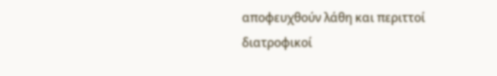αποφευχθούν λάθη και περιττοί διατροφικοί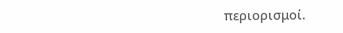περιορισμοί.